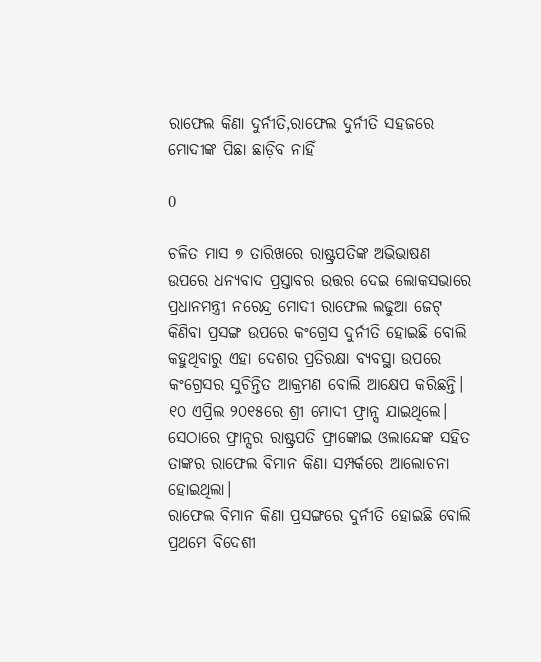ରାଫେଲ କିଣା ଦୁର୍ନୀତି,ରାଫେଲ ଦୁର୍ନୀତି ସହଜରେ ମୋଦୀଙ୍କ ପିଛା ଛାଡ଼ିବ ନାହିଁ

0

ଚଳିତ ମାସ ୭ ତାରିଖରେ ରାଷ୍ଟ୍ରପତିଙ୍କ ଅଭିଭାଷଣ ଉପରେ ଧନ୍ୟବାଦ ପ୍ରସ୍ତାବର ଉତ୍ତର ଦେଇ ଲୋକସଭାରେ ପ୍ରଧାନମନ୍ତ୍ରୀ ନରେନ୍ଦ୍ର ମୋଦୀ ରାଫେଲ ଲଢୁଆ ଜେଟ୍‌ କିଣିବା ପ୍ରସଙ୍ଗ ଉପରେ କଂଗ୍ରେସ ଦୁର୍ନୀତି ହୋଇଛି ବୋଲି କହୁଥିବାରୁ ଏହା ଦେଶର ପ୍ରତିରକ୍ଷା ବ୍ୟବସ୍ଥା ଉପରେ କଂଗ୍ରେସର ସୁଚିନ୍ତିତ ଆକ୍ରମଣ ବୋଲି ଆକ୍ଷେପ କରିଛନ୍ତି। ୧୦ ଏପ୍ରିଲ ୨୦୧୫ରେ ଶ୍ରୀ ମୋଦୀ ଫ୍ରାନ୍ସ ଯାଇଥିଲେ। ସେଠାରେ ଫ୍ରାନ୍ସର ରାଷ୍ଟ୍ରପତି ଫ୍ରାଙ୍କୋଇ ଓଲାନ୍ଦେଙ୍କ ସହିତ ତାଙ୍କର ରାଫେଲ ବିମାନ କିଣା ସମ୍ପର୍କରେ ଆଲୋଚନା ହୋଇଥିଲା।
ରାଫେଲ ବିମାନ କିଣା ପ୍ରସଙ୍ଗରେ ଦୁର୍ନୀତି ହୋଇଛି ବୋଲି ପ୍ରଥମେ ବିଦେଶୀ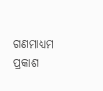ଗଣମାଧ୍ୟମ ପ୍ରକାଶ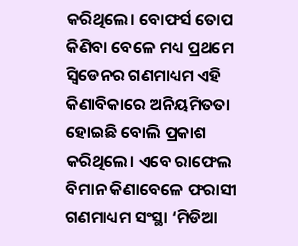କରିଥିଲେ। ବୋଫର୍ସ ତୋପ କିଣିବା ବେଳେ ମଧ୍ୟ ପ୍ରଥମେ ସ୍ୱିଡେନର ଗଣମାଧ୍ୟମ ଏହି କିଣାବିକାରେ ଅନିୟମିତତା ହୋଇଛି ବୋଲି ପ୍ରକାଶ କରିଥିଲେ। ଏବେ ରାଫେଲ ବିମାନ କିଣାବେଳେ ଫରାସୀ ଗଣମାଧ୍ୟମ ସଂସ୍ଥା ‘ମିଡିଆ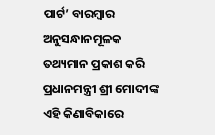ପାର୍ଟ’ ବାରମ୍ବାର ଅନୁସନ୍ଧାନମୂଳକ ତଥ୍ୟମାନ ପ୍ରକାଶ କରି ପ୍ରଧାନମନ୍ତ୍ରୀ ଶ୍ରୀ ମୋଦୀଙ୍କ ଏହି କିଣାବିକାରେ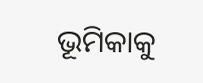ଭୂମିକାକୁ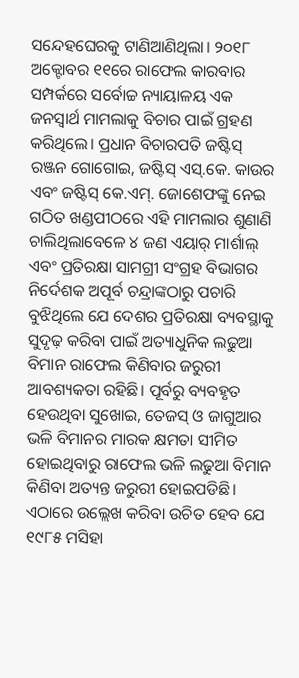ସନ୍ଦେହଘେରକୁ ଟାଣିଆଣିଥିଲା। ୨୦୧୮ ଅକ୍ଟୋବର ୧୧ରେ ରାଫେଲ କାରବାର ସମ୍ପର୍କରେ ସର୍ବୋଚ୍ଚ ନ୍ୟାୟାଳୟ ଏକ ଜନସ୍ୱାର୍ଥ ମାମଲାକୁ ବିଚାର ପାଇଁ ଗ୍ରହଣ କରିଥିଲେ। ପ୍ରଧାନ ବିଚାରପତି ଜଷ୍ଟିସ୍‌ ରଞ୍ଜନ ଗୋଗୋଇ, ଜଷ୍ଟିସ୍‌ ଏସ୍‌.କେ. କାଉର ଏବଂ ଜଷ୍ଟିସ୍‌ କେ.ଏମ୍‌. ଜୋଶେଫଙ୍କୁ ନେଇ ଗଠିତ ଖଣ୍ଡପୀଠରେ ଏହି ମାମଲାର ଶୁଣାଣି ଚାଲିଥିଲାବେଳେ ୪ ଜଣ ଏୟାର୍‌ ମାର୍ଶାଲ୍‌ ଏବଂ ପ୍ରତିରକ୍ଷା ସାମଗ୍ରୀ ସଂଗ୍ରହ ବିଭାଗର ନିର୍ଦେଶକ ଅପୂର୍ବ ଚନ୍ଦ୍ରାଙ୍କଠାରୁ ପଚାରି ବୁଝିଥିଲେ ଯେ ଦେଶର ପ୍ରତିରକ୍ଷା ବ୍ୟବସ୍ଥାକୁ ସୁଦୃଢ଼ କରିବା ପାଇଁ ଅତ୍ୟାଧୁନିକ ଲଢୁଆ ବିମାନ ରାଫେଲ କିଣିବାର ଜରୁରୀ ଆବଶ୍ୟକତା ରହିଛି। ପୂର୍ବରୁ ବ୍ୟବହୃତ ହେଉଥିବା ସୁଖୋଇ, ତେଜସ୍‌ ଓ ଜାଗୁଆର ଭଳି ବିମାନର ମାରକ କ୍ଷମତା ସୀମିତ ହୋଇଥିବାରୁ ରାଫେଲ ଭଳି ଲଢୁଆ ବିମାନ କିଣିବା ଅତ୍ୟନ୍ତ ଜରୁରୀ ହୋଇପଡିଛି। ଏଠାରେ ଉଲ୍ଲେଖ କରିବା ଉଚିତ ହେବ ଯେ ୧୯୮୫ ମସିହା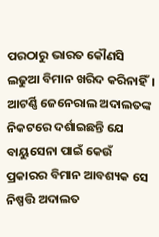ପରଠାରୁ ଭାରତ କୌଣସି ଲଢୁଆ ବିମାନ ଖରିଦ କରିନାହିଁ। ଆଟର୍ଣ୍ଣି ଜେନେରାଲ ଅଦାଲତଙ୍କ ନିକଟରେ ଦର୍ଶାଇଛନ୍ତି ଯେ ବାୟୁସେନା ପାଇଁ କେଉଁ ପ୍ରକାରର ବିମାନ ଆବଶ୍ୟକ ସେ ନିଷ୍ପତ୍ତି ଅଦାଲତ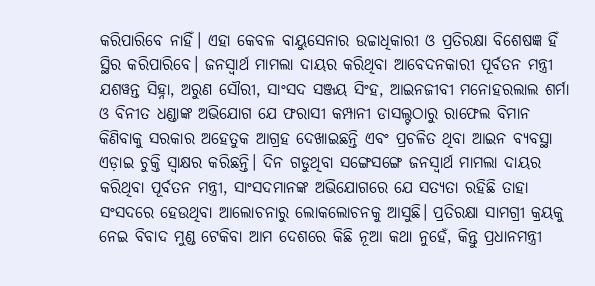କରିପାରିବେ ନାହିଁ। ଏହା କେବଳ ବାୟୁସେନାର ଉଚ୍ଚାଧିକାରୀ ଓ ପ୍ରତିରକ୍ଷା ବିଶେଷଜ୍ଞ ହିଁ ସ୍ଥିର କରିପାରିବେ। ଜନସ୍ୱାର୍ଥ ମାମଲା ଦାୟର କରିଥିବା ଆବେଦନକାରୀ ପୂର୍ବତନ ମନ୍ତ୍ରୀ ଯଶୱନ୍ତ ସିହ୍ନା, ଅରୁଣ ସୌରୀ, ସାଂସଦ ସଞ୍ଜୟ ସିଂହ, ଆଇନଜୀବୀ ମନୋହରଲାଲ ଶର୍ମା ଓ ବିନୀତ ଧଣ୍ଡାଙ୍କ ଅଭିଯୋଗ ଯେ ଫରାସୀ କମ୍ପାନୀ ଡାସଲ୍ଟଠାରୁ ରାଫେଲ ବିମାନ କିଣିବାକୁ ସରକାର ଅହେତୁକ ଆଗ୍ରହ ଦେଖାଇଛନ୍ତି ଏବଂ ପ୍ରଚଳିତ ଥିବା ଆଇନ ବ୍ୟବସ୍ଥା ଏଡ଼ାଇ ଚୁକ୍ତି ସ୍ୱାକ୍ଷର କରିଛନ୍ତି। ଦିନ ଗଡୁଥିବା ସଙ୍ଗେସଙ୍ଗେ ଜନସ୍ୱାର୍ଥ ମାମଲା ଦାୟର କରିଥିବା ପୂର୍ବତନ ମନ୍ତ୍ରୀ, ସାଂସଦମାନଙ୍କ ଅଭିଯୋଗରେ ଯେ ସତ୍ୟତା ରହିଛି ତାହା ସଂସଦରେ ହେଉଥିବା ଆଲୋଚନାରୁ ଲୋକଲୋଚନକୁ ଆସୁଛି। ପ୍ରତିରକ୍ଷା ସାମଗ୍ରୀ କ୍ରୟକୁ ନେଇ ବିବାଦ ମୁଣ୍ଡ ଟେକିବା ଆମ ଦେଶରେ କିଛି ନୂଆ କଥା ନୁହେଁ, କିନ୍ତୁ ପ୍ରଧାନମନ୍ତ୍ରୀ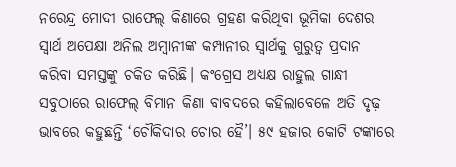ନରେନ୍ଦ୍ର ମୋଦୀ ରାଫେଲ୍‌ କିଣାରେ ଗ୍ରହଣ କରିଥିବା ଭୂମିକା ଦେଶର ସ୍ୱାର୍ଥ ଅପେକ୍ଷା ଅନିଲ ଅମ୍ବାନୀଙ୍କ କମ୍ପାନୀର ସ୍ୱାର୍ଥକୁ ଗୁରୁତ୍ୱ ପ୍ରଦାନ କରିବା ସମସ୍ତଙ୍କୁ ଚକିତ କରିଛି। କଂଗ୍ରେସ ଅଧ୍ୟକ୍ଷ ରାହୁଲ ଗାନ୍ଧୀ ସବୁଠାରେ ରାଫେଲ୍‌ ବିମାନ କିଣା ବାବଦରେ କହିଲାବେଳେ ଅତି ଦୃଢ଼ ଭାବରେ କହୁଛନ୍ତି ‘ଚୌକିଦାର ଚୋର ହୈ’। ୫୯ ହଜାର କୋଟି ଟଙ୍କାରେ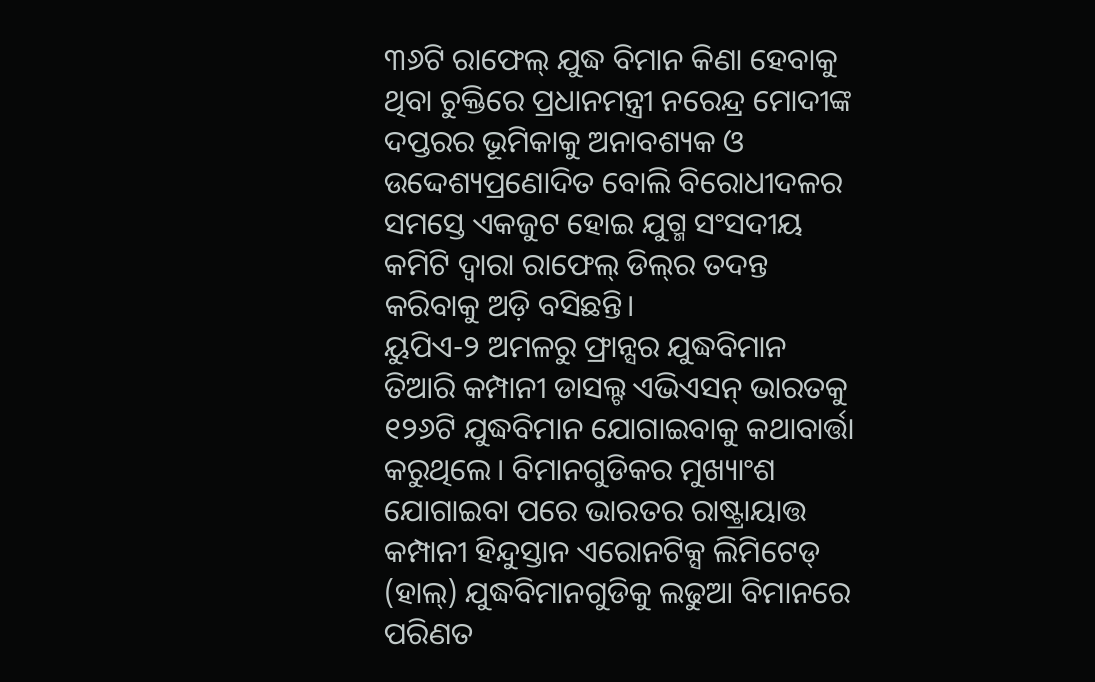୩୬ଟି ରାଫେଲ୍‌ ଯୁଦ୍ଧ ବିମାନ କିଣା ହେବାକୁ ଥିବା ଚୁକ୍ତିରେ ପ୍ରଧାନମନ୍ତ୍ରୀ ନରେନ୍ଦ୍ର ମୋଦୀଙ୍କ ଦପ୍ତରର ଭୂମିକାକୁ ଅନାବଶ୍ୟକ ଓ ଉଦ୍ଦେଶ୍ୟପ୍ରଣୋଦିତ ବୋଲି ବିରୋଧୀଦଳର ସମସ୍ତେ ଏକଜୁଟ ହୋଇ ଯୁଗ୍ମ ସଂସଦୀୟ କମିଟି ଦ୍ୱାରା ରାଫେଲ୍‌ ଡିଲ୍‌ର ତଦନ୍ତ କରିବାକୁ ଅଡ଼ି ବସିଛନ୍ତି।
ୟୁପିଏ-୨ ଅମଳରୁ ଫ୍ରାନ୍ସର ଯୁଦ୍ଧବିମାନ ତିଆରି କମ୍ପାନୀ ଡାସଲ୍ଟ ଏଭିଏସନ୍‌ ଭାରତକୁ ୧୨୬ଟି ଯୁଦ୍ଧବିମାନ ଯୋଗାଇବାକୁ କଥାବାର୍ତ୍ତା କରୁଥିଲେ। ବିମାନଗୁଡିକର ମୁଖ୍ୟାଂଶ ଯୋଗାଇବା ପରେ ଭାରତର ରାଷ୍ଟ୍ରାୟାତ୍ତ କମ୍ପାନୀ ହିନ୍ଦୁସ୍ତାନ ଏରୋନଟିକ୍ସ ଲିମିଟେଡ୍‌ (ହାଲ୍‌) ଯୁଦ୍ଧବିମାନଗୁଡିକୁ ଲଢୁଆ ବିମାନରେ ପରିଣତ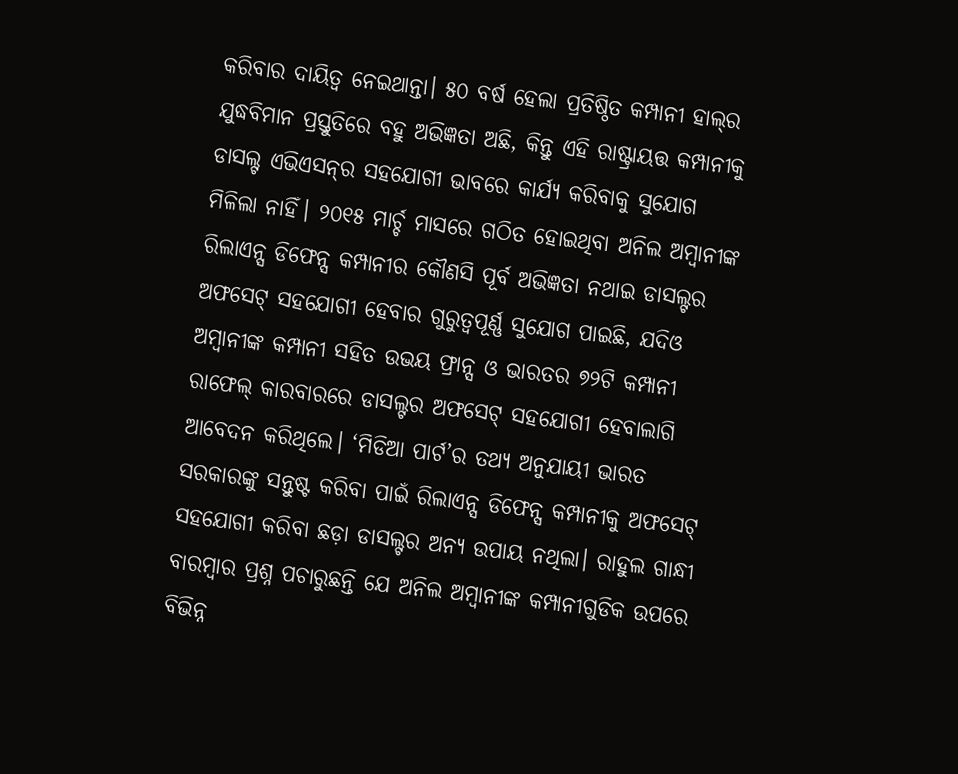କରିବାର ଦାୟିତ୍ୱ ନେଇଥାନ୍ତା। ୫୦ ବର୍ଷ ହେଲା ପ୍ରତିଷ୍ଠିତ କମ୍ପାନୀ ହାଲ୍‌ର ଯୁଦ୍ଧବିମାନ ପ୍ରସ୍ତୁତିରେ ବହୁ ଅଭିଜ୍ଞତା ଅଛି, କିନ୍ତୁ ଏହି ରାଷ୍ଟ୍ରାୟତ୍ତ କମ୍ପାନୀକୁ ଡାସଲ୍ଟ ଏଭିଏସନ୍‌ର ସହଯୋଗୀ ଭାବରେ କାର୍ଯ୍ୟ କରିବାକୁ ସୁଯୋଗ ମିଳିଲା ନାହିଁ। ୨୦୧୫ ମାର୍ଚ୍ଚ ମାସରେ ଗଠିତ ହୋଇଥିବା ଅନିଲ ଅମ୍ବାନୀଙ୍କ ରିଲାଏନ୍ସ ଡିଫେନ୍ସ କମ୍ପାନୀର କୌଣସି ପୂର୍ବ ଅଭିଜ୍ଞତା ନଥାଇ ଡାସଲ୍ଟର ଅଫସେଟ୍‌ ସହଯୋଗୀ ହେବାର ଗୁରୁତ୍ୱପୂର୍ଣ୍ଣ ସୁଯୋଗ ପାଇଛି, ଯଦିଓ ଅମ୍ବାନୀଙ୍କ କମ୍ପାନୀ ସହିତ ଉଭୟ ଫ୍ରାନ୍ସ ଓ ଭାରତର ୭୨ଟି କମ୍ପାନୀ ରାଫେଲ୍‌ କାରବାରରେ ଡାସଲ୍ଟର ଅଫସେଟ୍‌ ସହଯୋଗୀ ହେବାଲାଗି ଆବେଦନ କରିଥିଲେ। ‘ମିଡିଆ ପାର୍ଟ’ର ତଥ୍ୟ ଅନୁଯାୟୀ ଭାରତ ସରକାରଙ୍କୁ ସନ୍ତୁଷ୍ଟ କରିବା ପାଇଁ ରିଲାଏନ୍ସ ଡିଫେନ୍ସ କମ୍ପାନୀକୁ ଅଫସେଟ୍‌ ସହଯୋଗୀ କରିବା ଛଡ଼ା ଡାସଲ୍ଟର ଅନ୍ୟ ଉପାୟ ନଥିଲା। ରାହୁଲ ଗାନ୍ଧୀ ବାରମ୍ବାର ପ୍ରଶ୍ନ ପଚାରୁଛନ୍ତି ଯେ ଅନିଲ ଅମ୍ବାନୀଙ୍କ କମ୍ପାନୀଗୁଡିକ ଉପରେ ବିଭିନ୍ନ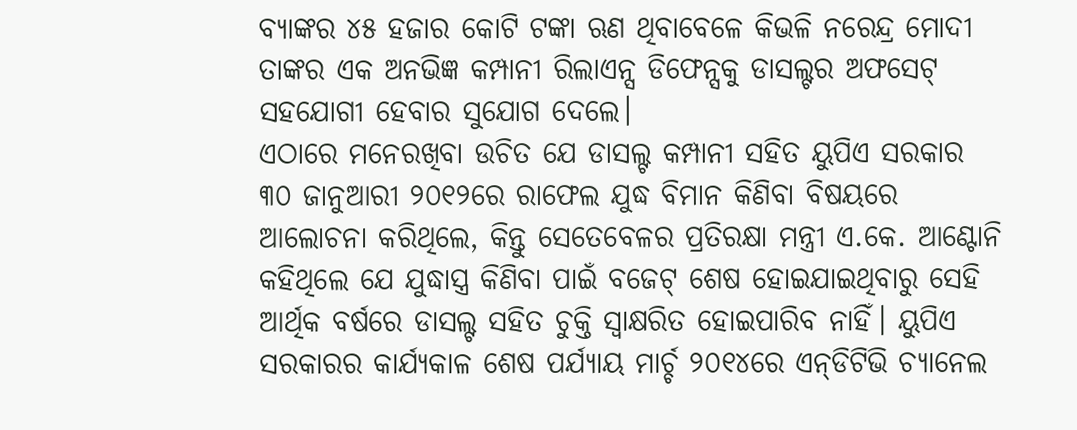ବ୍ୟାଙ୍କର ୪୫ ହଜାର କୋଟି ଟଙ୍କା ଋଣ ଥିବାବେଳେ କିଭଳି ନରେନ୍ଦ୍ର ମୋଦୀ ତାଙ୍କର ଏକ ଅନଭିଜ୍ଞ କମ୍ପାନୀ ରିଲାଏନ୍ସ ଡିଫେନ୍ସକୁ ଡାସଲ୍ଟର ଅଫସେଟ୍‌ ସହଯୋଗୀ ହେବାର ସୁଯୋଗ ଦେଲେ।
ଏଠାରେ ମନେରଖିବା ଉଚିତ ଯେ ଡାସଲ୍ଟ କମ୍ପାନୀ ସହିତ ୟୁପିଏ ସରକାର ୩୦ ଜାନୁଆରୀ ୨୦୧୨ରେ ରାଫେଲ ଯୁଦ୍ଧ ବିମାନ କିଣିବା ବିଷୟରେ ଆଲୋଚନା କରିଥିଲେ, କିନ୍ତୁ ସେତେବେଳର ପ୍ରତିରକ୍ଷା ମନ୍ତ୍ରୀ ଏ.କେ. ଆଣ୍ଟୋନି କହିଥିଲେ ଯେ ଯୁଦ୍ଧାସ୍ତ୍ର କିଣିବା ପାଇଁ ବଜେଟ୍‌ ଶେଷ ହୋଇଯାଇଥିବାରୁ ସେହି ଆର୍ଥିକ ବର୍ଷରେ ଡାସଲ୍ଟ ସହିତ ଚୁକ୍ତି ସ୍ୱାକ୍ଷରିତ ହୋଇପାରିବ ନାହିଁ। ୟୁପିଏ ସରକାରର କାର୍ଯ୍ୟକାଳ ଶେଷ ପର୍ଯ୍ୟାୟ ମାର୍ଚ୍ଚ ୨୦୧୪ରେ ଏନ୍‌ଡିଟିଭି ଚ୍ୟାନେଲ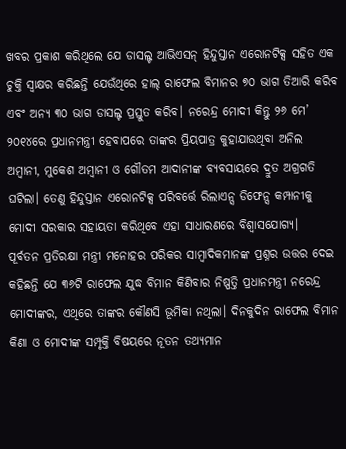ଖବର ପ୍ରକାଶ କରିଥିଲେ ଯେ ଡାସଲ୍ଟ ଆଭିଏସନ୍‌ ହିନ୍ଦୁସ୍ତାନ ଏରୋନଟିକ୍ସ ସହିତ ଏକ ଚୁକ୍ତି ସ୍ୱାକ୍ଷର କରିଛନ୍ତି ଯେଉଁଥିରେ ହାଲ୍‌ ରାଫେଲ ବିମାନର ୭୦ ଭାଗ ତିଆରି କରିବ ଏବଂ ଅନ୍ୟ ୩୦ ଭାଗ ଡାସଲ୍ଟ ପ୍ରସ୍ତୁତ କରିବ। ନରେନ୍ଦ୍ର ମୋଦୀ କିନ୍ତୁ ୨୬ ମେ’ ୨୦୧୪ରେ ପ୍ରଧାନମନ୍ତ୍ରୀ ହେବାପରେ ତାଙ୍କର ପ୍ରିୟପାତ୍ର କୁହାଯାଉଥିବା ଅନିଲ ଅମ୍ବାନୀ, ମୁକେଶ ଅମ୍ବାନୀ ଓ ଗୌତମ ଆଦାନୀଙ୍କ ବ୍ୟବସାୟରେ ଦ୍ରୁତ ଅଗ୍ରଗତି ଘଟିଲା। ତେଣୁ ହିନ୍ଦୁସ୍ତାନ ଏରୋନଟିକ୍ସ ପରିବର୍ତ୍ତେ ରିଲାଏନ୍ସ ଡିଫେନ୍ସ କମ୍ପାନୀକୁ ମୋଦୀ ସରକାର ସହାୟତା କରିଥିବେ ଏହା ସାଧାରଣରେ ବିଶ୍ୱାସଯୋଗ୍ୟ।
ପୂର୍ବତନ ପ୍ରତିରକ୍ଷା ମନ୍ତ୍ରୀ ମନୋହର ପରିକର ସାମ୍ବାଦିକମାନଙ୍କ ପ୍ରଶ୍ନର ଉତ୍ତର ଦେଇ କହିଛନ୍ତି ଯେ ୩୬ଟି ରାଫେଲ ଯୁଦ୍ଧ ବିମାନ କିଣିବାର ନିଷ୍ପତ୍ତି ପ୍ରଧାନମନ୍ତ୍ରୀ ନରେନ୍ଦ୍ର ମୋଦୀଙ୍କର, ଏଥିରେ ତାଙ୍କର କୌଣସି ଭୂମିକା ନଥିଲା। ଦିନକୁଦିନ ରାଫେଲ ବିମାନ କିଣା ଓ ମୋଦୀଙ୍କ ସମ୍ପୃକ୍ତି ବିଷୟରେ ନୂତନ ତଥ୍ୟମାନ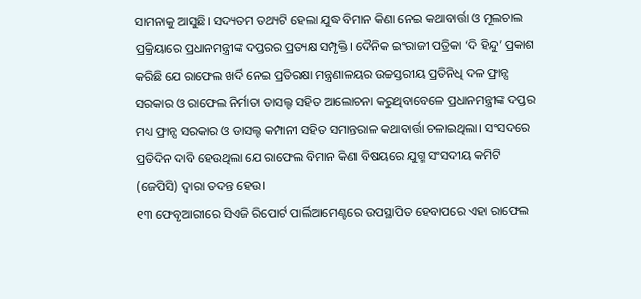ସାମନାକୁ ଆସୁଛି। ସଦ୍ୟତମ ତଥ୍ୟଟି ହେଲା ଯୁଦ୍ଧ ବିମାନ କିଣା ନେଇ କଥାବାର୍ତ୍ତା ଓ ମୂଲଚାଲ ପ୍ରକ୍ରିୟାରେ ପ୍ରଧାନମନ୍ତ୍ରୀଙ୍କ ଦପ୍ତରର ପ୍ରତ୍ୟକ୍ଷ ସମ୍ପୃକ୍ତି। ଦୈନିକ ଇଂରାଜୀ ପତ୍ରିକା ‘ଦି ହିନ୍ଦୁ’ ପ୍ରକାଶ କରିଛି ଯେ ରାଫେଲ ଖର୍ଦି ନେଇ ପ୍ରତିରକ୍ଷା ମନ୍ତ୍ରଣାଳୟର ଉଚ୍ଚସ୍ତରୀୟ ପ୍ରତିନିଧି ଦଳ ଫ୍ରାନ୍ସ ସରକାର ଓ ରାଫେଲ ନିର୍ମାତା ଡାସଲ୍ଟ ସହିତ ଆଲୋଚନା କରୁଥିବାବେଳେ ପ୍ରଧାନମନ୍ତ୍ରୀଙ୍କ ଦପ୍ତର ମଧ୍ୟ ଫ୍ରାନ୍ସ ସରକାର ଓ ଡାସଲ୍ଟ କମ୍ପାନୀ ସହିତ ସମାନ୍ତରାଳ କଥାବାର୍ତ୍ତା ଚଳାଇଥିଲା। ସଂସଦରେ ପ୍ରତିଦିନ ଦାବି ହେଉଥିଲା ଯେ ରାଫେଲ ବିମାନ କିଣା ବିଷୟରେ ଯୁଗ୍ମ ସଂସଦୀୟ କମିଟି (ଜେପିସି) ଦ୍ୱାରା ତଦନ୍ତ ହେଉ।
୧୩ ଫେବୃଆରୀରେ ସିଏଜି ରିପୋର୍ଟ ପାର୍ଲିଆମେଣ୍ଟରେ ଉପସ୍ଥାପିତ ହେବାପରେ ଏହା ରାଫେଲ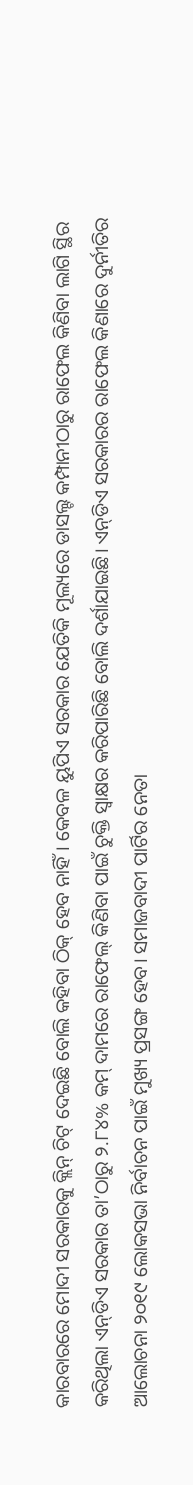କାରବାରରେ ମୋଦୀ ସରକାରକୁ କ୍ଲିନ୍‌ ଚିଟ୍‌ ଦେଇଛି ବୋଲି କହିବା ଠିକ୍‌ ହେବ ନାହିଁ। କେବଳ ୟୁପିଏ ସରକାର ଯେତିକି ମୂଲ୍ୟରେ ଡାସଲ୍ଟ କମ୍ପାନୀଠାରୁ ରାଫେଲ କିଣିବା ଲାଗି ସ୍ଥିର କରିଥିଲା ଏନ୍‌ଡିଏ ସରକାର ତା’ଠାରୁ ୨.୮୪% କମ୍‌ ଦାମରେ ରାଫେଲ୍‌ କିଣିବା ପାଇଁ ଚୁକ୍ତି ସ୍ୱାକ୍ଷର କରିପାରିଛି ବୋଲି ଦର୍ଶାଯାଇଛି। ଏନ୍‌ଡିଏ ସରକାରର ରାଫେଲ କିଣାରେ ଦୁର୍ନୀତିର ଆଲୋଚନା ୨୦୧୯ ଲୋକସଭା ନିର୍ବାଚନ ପାଇଁ ମୁଖ୍ୟ ପ୍ରସଙ୍ଗ ହେବ। ସମାଜବାଦୀ ପାର୍ଟିର ନେତା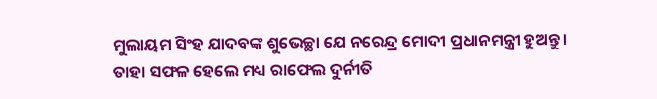ମୁଲାୟମ ସିଂହ ଯାଦବଙ୍କ ଶୁଭେଚ୍ଛା ଯେ ନରେନ୍ଦ୍ର ମୋଦୀ ପ୍ରଧାନମନ୍ତ୍ରୀ ହୁଅନ୍ତୁ। ତାହା ସଫଳ ହେଲେ ମଧ୍ୟ ରାଫେଲ ଦୁର୍ନୀତି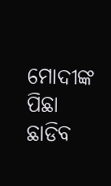ମୋଦୀଙ୍କ ପିଛା ଛାଡିବ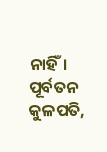ନାହିଁ।
ପୂର୍ବତନ କୁଳପତି,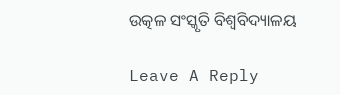ଉତ୍କଳ ସଂସ୍କୃତି ବିଶ୍ୱବିଦ୍ୟାଳୟ

Leave A Reply